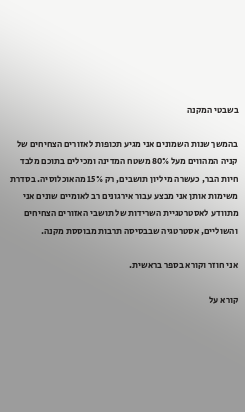בשבטי המקנה

בהמשך שנות השמונים אני מגיע תכופות לאזורים הצחיחים של קניה המהווים מעל 80% משטח המדינה ומכילים בתוכם מלבד חיות הבר, כעשרה מיליון תושבים, רק 15% מהאוכלוסיה. בסדרת משימות אותן אני מבצע עבור אירגונים רב לאומיים שונים אני מתוודע לאסטרטגיית השרידות של תושבי האזורים הצחיחים והשוליים, אסטרטגיה שבבסיסה תרבות מבוססת מקנה.

אני חוזר וקורא בספר בראשית.

קורא על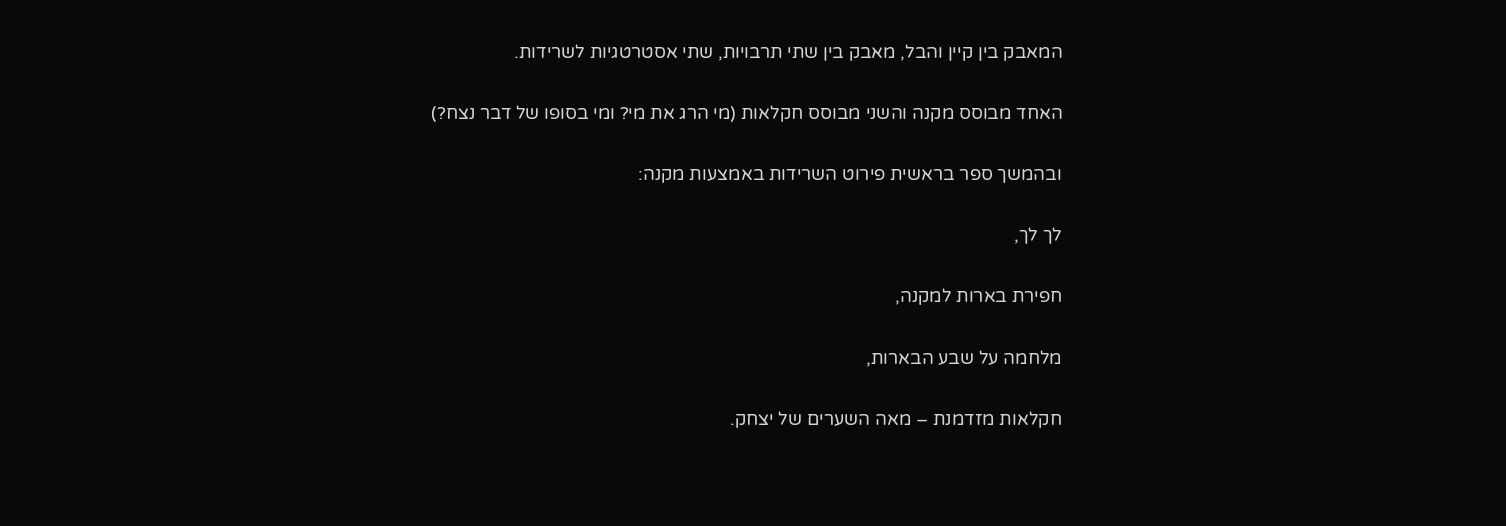המאבק בין קיין והבל, מאבק בין שתי תרבויות, שתי אסטרטגיות לשרידות.

האחד מבוסס מקנה והשני מבוסס חקלאות (מי הרג את מי? ומי בסופו של דבר נצח?)

ובהמשך ספר בראשית פירוט השרידות באמצעות מקנה:

לך לך,

חפירת בארות למקנה,

מלחמה על שבע הבארות,

חקלאות מזדמנת – מאה השערים של יצחק.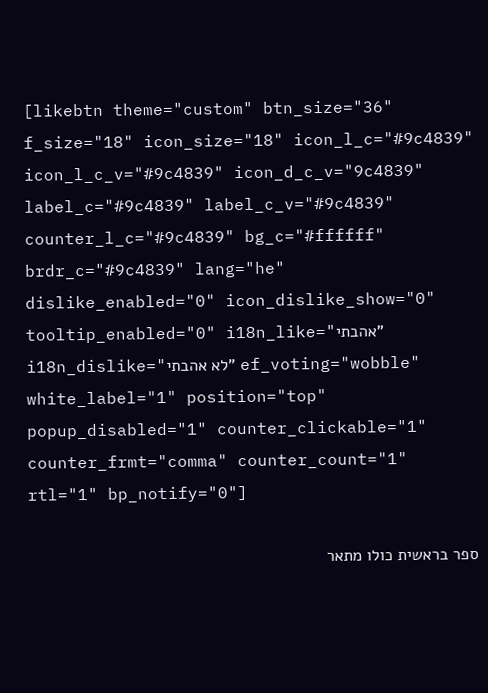[likebtn theme="custom" btn_size="36" f_size="18" icon_size="18" icon_l_c="#9c4839" icon_l_c_v="#9c4839" icon_d_c_v="9c4839" label_c="#9c4839" label_c_v="#9c4839" counter_l_c="#9c4839" bg_c="#ffffff" brdr_c="#9c4839" lang="he" dislike_enabled="0" icon_dislike_show="0" tooltip_enabled="0" i18n_like="אהבתי" i18n_dislike="לא אהבתי" ef_voting="wobble" white_label="1" position="top" popup_disabled="1" counter_clickable="1" counter_frmt="comma" counter_count="1" rtl="1" bp_notify="0"]

ספר בראשית כולו מתאר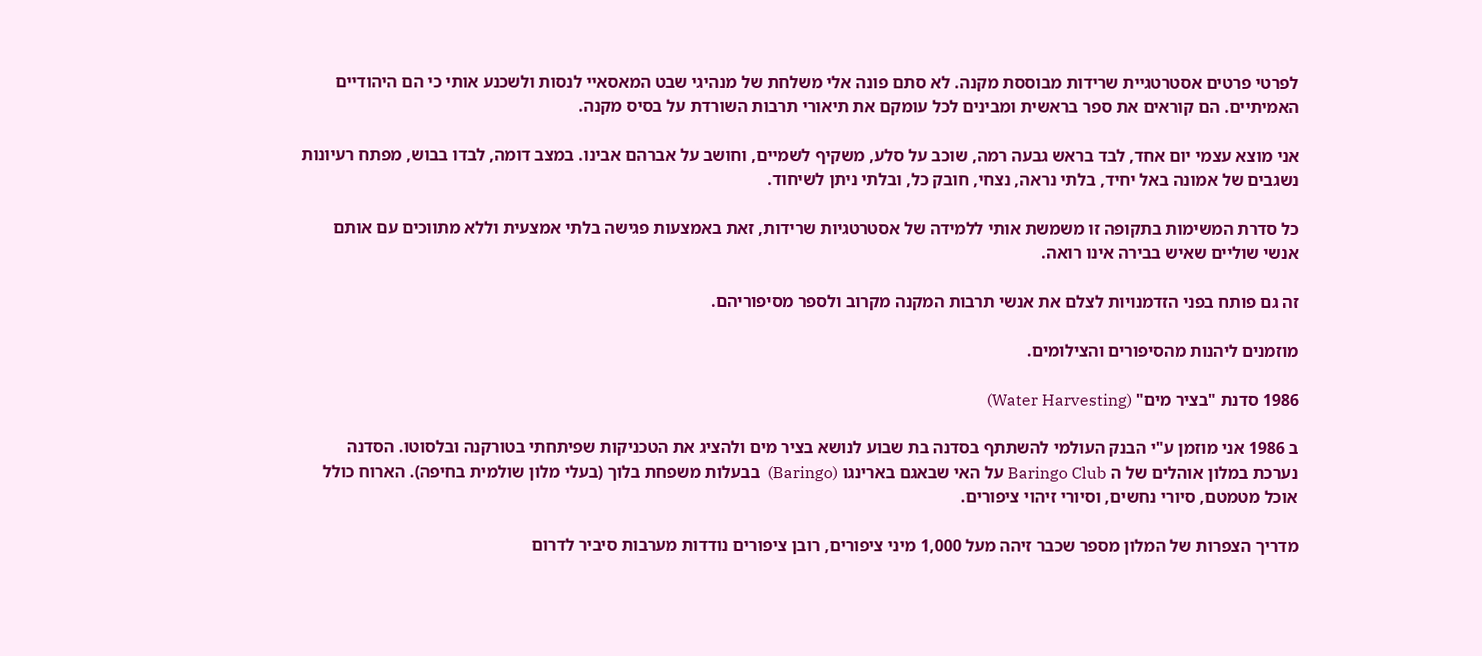לפרטי פרטים אסטרטגיית שרידות מבוססת מקנה. לא סתם פונה אלי משלחת של מנהיגי שבט המאסאיי לנסות ולשכנע אותי כי הם היהודיים האמיתיים. הם קוראים את ספר בראשית ומבינים לכל עומקם את תיאורי תרבות השורדת על בסיס מקנה.

אני מוצא עצמי יום אחד, לבד בראש גבעה רמה, שוכב על סלע, משקיף לשמיים, וחושב על אברהם אבינו. במצב דומה, לבדו בבוש, מפתח רעיונות נשגבים של אמונה באל יחיד, בלתי נראה, נצחי, חובק כל, ובלתי ניתן לשיחוד.

כל סדרת המשימות בתקופה זו משמשת אותי ללמידה של אסטרטגיות שרידות, זאת באמצעות פגישה בלתי אמצעית וללא מתווכים עם אותם אנשי שוליים שאיש בבירה אינו רואה.

זה גם פותח בפני הזדמנויות לצלם את אנשי תרבות המקנה מקרוב ולספר מסיפוריהם.

מוזמנים ליהנות מהסיפורים והצילומים.

1986 סדנת "בציר מים" (Water Harvesting)

ב 1986 אני מוזמן ע"י הבנק העולמי להשתתף בסדנה בת שבוע לנושא בציר מים ולהציג את הטכניקות שפיתחתי בטורקנה ובלסוטו. הסדנה נערכת במלון אוהלים של ה Baringo Club על האי שבאגם בארינגו (Baringo)  בבעלות משפחת בלוך (בעלי מלון שולמית בחיפה). הארוח כולל אוכל מטמטם, סיורי נחשים, וסיורי זיהוי ציפורים.

מדריך הצפרות של המלון מספר שכבר זיהה מעל 1,000 מיני ציפורים, רובן ציפורים נודדות מערבות סיביר לדרום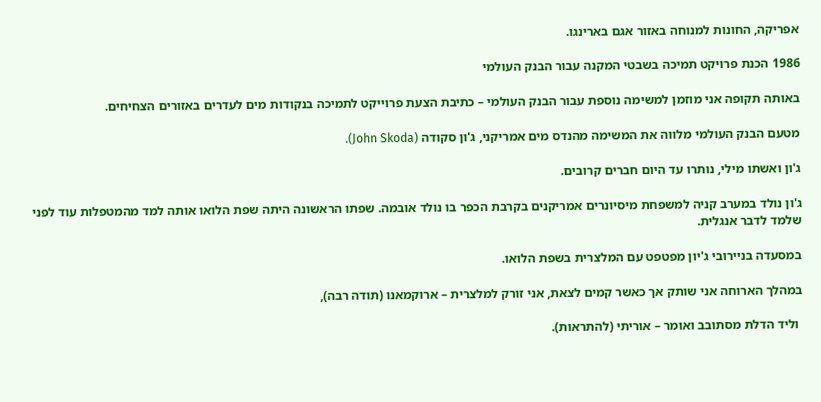אפריקה, החונות למנוחה באזור אגם בארינגו.

1986 הכנת פרויקט תמיכה בשבטי המקנה עבור הבנק העולמי

באותה תקופה אני מוזמן למשימה נוספת עבור הבנק העולמי – כתיבת הצעת פרוייקט לתמיכה בנקודות מים לעדרים באזורים הצחיחים.

מטעם הבנק העולמי מלווה את המשימה מהנדס מים אמריקני, ג'ון סקודה (John Skoda).

ג'ון ואשתו מילי, נותרו עד היום חברים קרובים.

ג'ון נולד במערב קניה למשפחת מיסיונרים אמריקנים בקרבת הכפר בו נולד אובמה. שפתו הראשונה היתה שפת הלואו אותה למד מהמטפלות עוד לפני שלמד לדבר אנגלית.

במסעדה בניירובי ג'יון מפטפט עם המלצרית בשפת הלואו.

במהלך הארוחה אני שותק אך כאשר קמים לצאת, אני זורק למלצרית – ארוקמאנו (תודה רבה),

 וליד הדלת מסתובב ואומר – אוריתי (להתראות).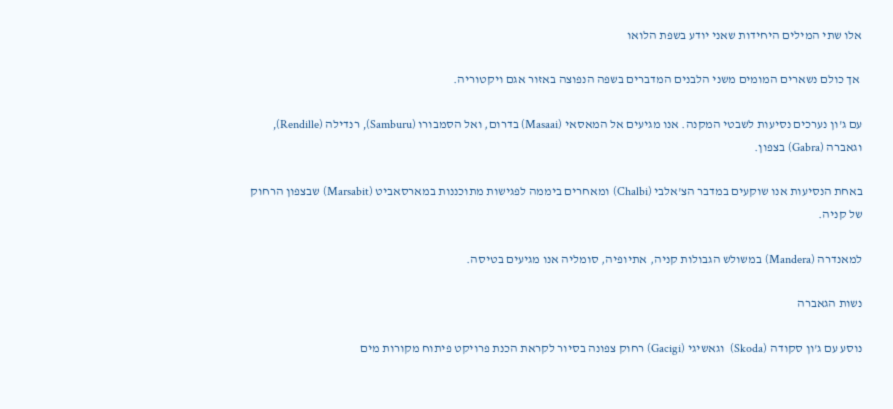אלו שתי המילים היחידות שאני יודע בשפת הלואו

 אך כולם נשארים המומים משני הלבנים המדברים בשפה הנפוצה באזור אגם ויקטוריה.

עם ג'ון נערכים נסיעות לשבטי המקנה. אנו מגיעים אל המאסאי (Masaai) בדרום, ואל הסמבורו (Samburu), רנדילה (Rendille), וגאברה (Gabra) בצפון.

באחת הנסיעות אנו שוקעים במדבר הצ'אלבי (Chalbi) ומאחרים ביממה לפגישות מתוכננות במארסאביט (Marsabit) שבצפון הרחוק של קניה.

למאנדרה (Mandera) במשולש הגבולות קניה, אתיופיה, סומליה אנו מגיעים בטיסה.

נשות הגאברה

נוסע עם ג'ון סקודה (Skoda)  וגאשיגי (Gacigi) רחוק צפונה בסיור לקראת הכנת פרויקט פיתוח מקורות מים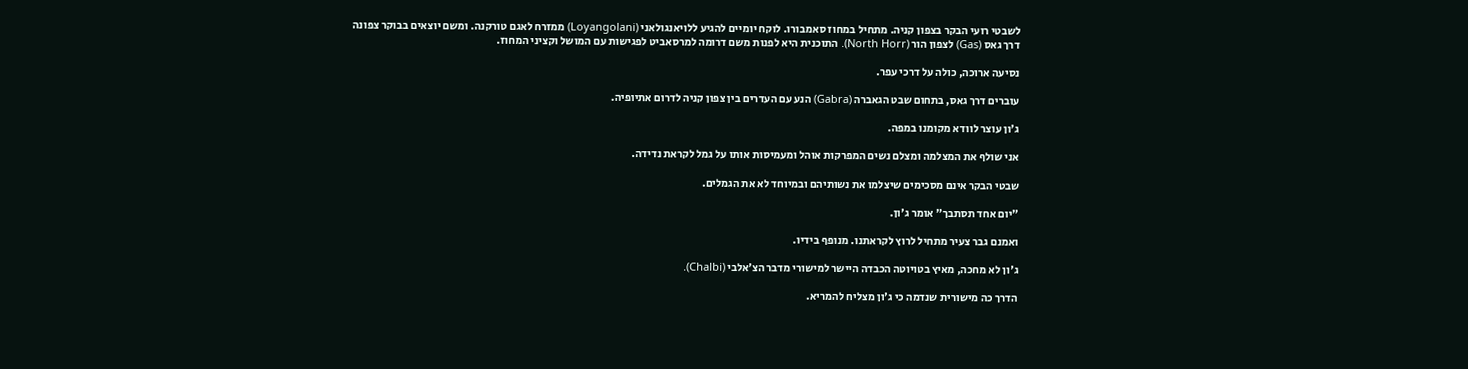לשבטי רועי הבקר בצפון קניה. מתחיל במחוז סאמבורו. לוקח יומיים להגיע ללויאנגולאני (Loyangolani) ממזרח לאגם טורקנה. ומשם יוצאים בבוקר צפונה דרך גאס (Gas) לצפון הור (North Horr). התוכנית היא לפנות משם דרומה למרסאביט לפגישות עם המושל וקציני המחוז.

נסיעה ארוכה, כולה על דרכי עפר.

עוברים דרך גאס, בתחום שבט הגאברה (Gabra) הנע עם העדרים בין צפון קניה לדרום אתיופיה.

ג'ון עוצר לוודא מקומנו במפה.

אני שולף את המצלמה ומצלם נשים המפרקות אוהל ומעמיסות אותו על גמל לקראת נדידה.

שבטי הבקר אינם מסכימים שיצלמו את נשותיהם ובמיוחד לא את הגמלים.

"יום אחד תסתבך" אומר ג'ון.

ואמנם גבר צעיר מתחיל לרוץ לקראתנו. מנופף בידיו.

ג'ון לא מחכה, מאיץ בטויוטה הכבדה היישר למישורי מדבר הצ'אלבי (Chalbi).

הדרך כה מישורית שנדמה כי ג'ון מצליח להמריא.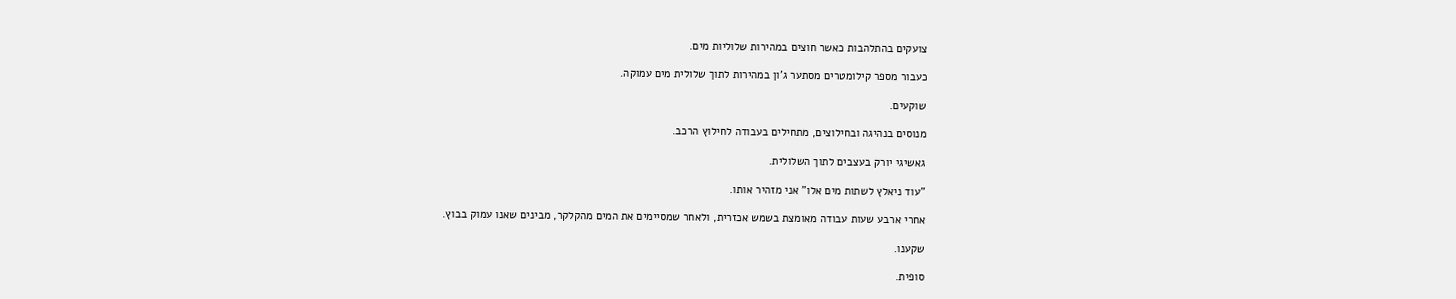צועקים בהתלהבות כאשר חוצים במהירות שלוליות מים.

כעבור מספר קילומטרים מסתער ג'ון במהירות לתוך שלולית מים עמוקה.

שוקעים.

מנוסים בנהיגה ובחילוצים, מתחילים בעבודה לחילוץ הרכב.

גאשיגי יורק בעצבים לתוך השלולית.

"עוד ניאלץ לשתות מים אלו" אני מזהיר אותו.

אחרי ארבע שעות עבודה מאומצת בשמש אכזרית, ולאחר שמסיימים את המים מהקלקר, מבינים שאנו עמוק בבוץ.

שקענו.

סופית.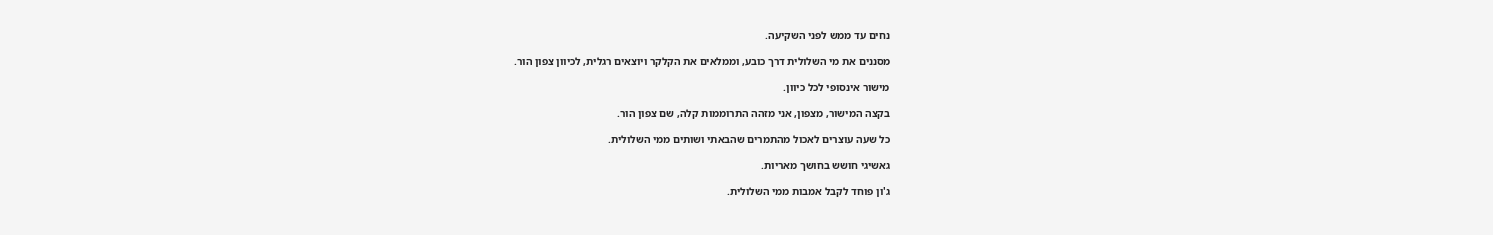נחים עד ממש לפני השקיעה.

מסננים את מי השלולית דרך כובע, וממלאים את הקלקר ויוצאים רגלית, לכיוון צפון הור.

מישור אינסופי לכל כיוון.

בקצה המישור, מצפון, אני מזהה התרוממות קלה, שם צפון הור.

כל שעה עוצרים לאכול מהתמרים שהבאתי ושותים ממי השלולית.

גאשיגי חושש בחושך מאריות.

ג'ון פוחד לקבל אמבות ממי השלולית.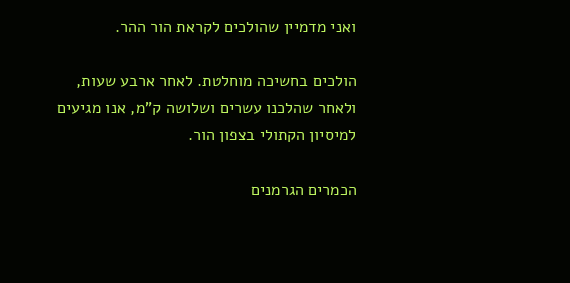ואני מדמיין שהולכים לקראת הור ההר.

הולכים בחשיכה מוחלטת. לאחר ארבע שעות, ולאחר שהלכנו עשרים ושלושה ק"מ, אנו מגיעים למיסיון הקתולי בצפון הור.

הכמרים הגרמנים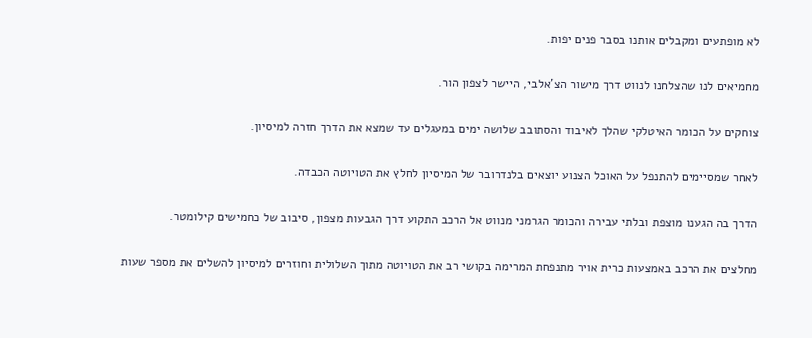לא מופתעים ומקבלים אותנו בסבר פנים יפות.

מחמיאים לנו שהצלחנו לנווט דרך מישור הצ'אלבי, היישר לצפון הור.

צוחקים על הכומר האיטלקי שהלך לאיבוד והסתובב שלושה ימים במעגלים עד שמצא את הדרך חזרה למיסיון.

לאחר שמסיימים להתנפל על האוכל הצנוע יוצאים בלנדרובר של המיסיון לחלץ את הטויוטה הכבדה.

הדרך בה הגענו מוצפת ובלתי עבירה והכומר הגרמני מנווט אל הרכב התקוע דרך הגבעות מצפון, סיבוב של כחמישים קילומטר.

מחלצים את הרכב באמצעות כרית אויר מתנפחת המרימה בקושי רב את הטויוטה מתוך השלולית וחוזרים למיסיון להשלים את מספר שעות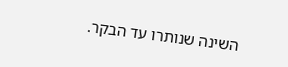השינה שנותרו עד הבקר.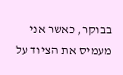בבוקר, כאשר אני מעמיס את הציוד על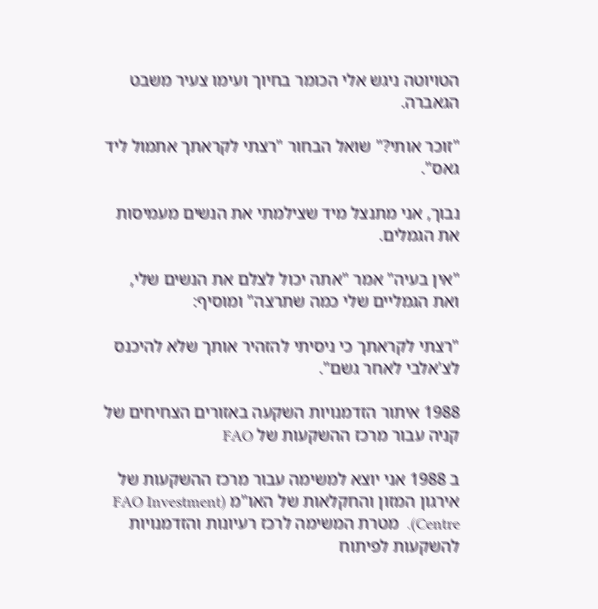הטויוטה ניגש אלי הכומר בחיוך ועימו צעיר משבט הגאברה.

"זוכר אותי?" שואל הבחור "רצתי לקראתך אתמול ליד גאס".

נבוך, אני מתנצל מיד שצילמתי את הנשים מעמיסות את הגמלים.

"אין בעיה" אמר "אתה יכול לצלם את הנשים שלי, ואת הגמליים שלי כמה שתרצה" ומוסיף:

"רצתי לקראתך כי ניסיתי להזהיר אותך שלא להיכנס לצ'אלבי לאחר גשם".

1988 איתור הזדמנויות השקעה באזורים הצחיחים של קניה עבור מרכז ההשקעות של FAO

ב 1988 אני יוצא למשימה עבור מרכז ההשקעות של אירגון המזון והחקלאות של האו"מ (FAO Investment Centre).  מטרת המשימה לרכז רעיונות והזדמנויות להשקעות לפיתוח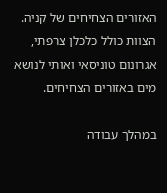האזורים הצחיחים של קניה. הצוות כולל כלכלן צרפתי, אגרונום טוניסאי ואותי לנושא מים באזורים הצחיחים.

במהלך עבודה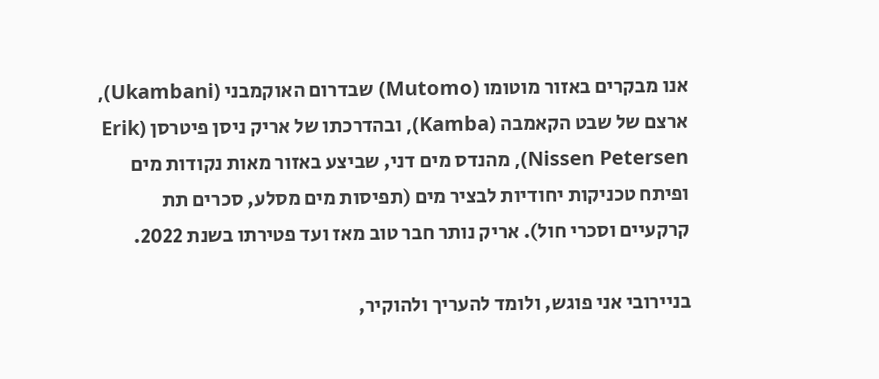אנו מבקרים באזור מוטומו (Mutomo) שבדרום האוקמבני (Ukambani), ארצם של שבט הקאמבה (Kamba), ובהדרכתו של אריק ניסן פיטרסן (Erik Nissen Petersen), מהנדס מים דני, שביצע באזור מאות נקודות מים ופיתח טכניקות יחודיות לבציר מים (תפיסות מים מסלע, סכרים תת קרקעיים וסכרי חול). אריק נותר חבר טוב מאז ועד פטירתו בשנת 2022.

בניירובי אני פוגש, ולומד להעריך ולהוקיר,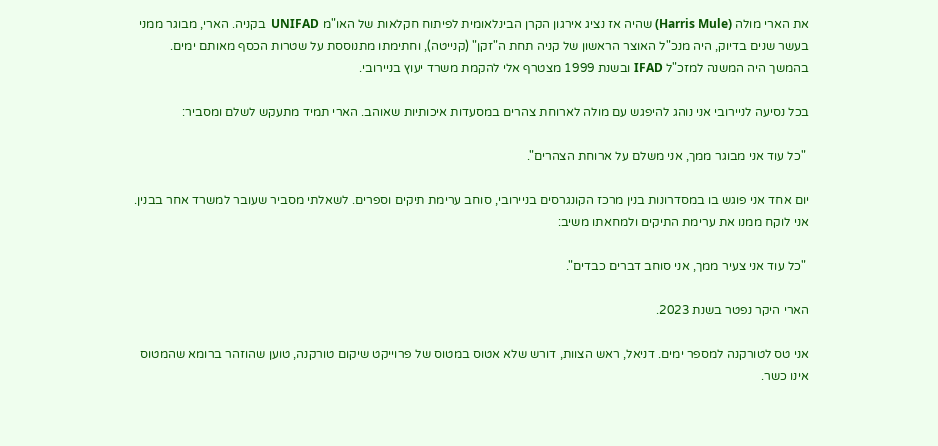את הארי מולה (Harris Mule) שהיה אז נציג אירגון הקרן הבינלאומית לפיתוח חקלאות של האו"מ UNIFAD  בקניה. הארי, מבוגר ממני בעשר שנים בדיוק, היה מנכ"ל האוצר הראשון של קניה תחת ה"זקן" (קנייטה), וחתימתו מתנוססת על שטרות הכסף מאותם ימים. בהמשך היה המשנה למזכ"ל IFAD ובשנת 1999 מצטרף אלי להקמת משרד יעוץ בניירובי.

בכל נסיעה לניירובי אני נוהג להיפגש עם מולה לארוחת צהרים במסעדות איכותיות שאוהב. הארי תמיד מתעקש לשלם ומסביר:

 "כל עוד אני מבוגר ממך, אני משלם על ארוחת הצהרים".

יום אחד אני פוגש בו במסדרונות בנין מרכז הקונגרסים בניירובי, סוחב ערימת תיקים וספרים. לשאלתי מסביר שעובר למשרד אחר בבנין. אני לוקח ממנו את ערימת התיקים ולמחאתו משיב:

 "כל עוד אני צעיר ממך, אני סוחב דברים כבדים".

הארי היקר נפטר בשנת 2023.

אני טס לטורקנה למספר ימים. דניאל, ראש הצוות, דורש שלא אטוס במטוס של פרוייקט שיקום טורקנה, טוען שהוזהר ברומא שהמטוס אינו כשר.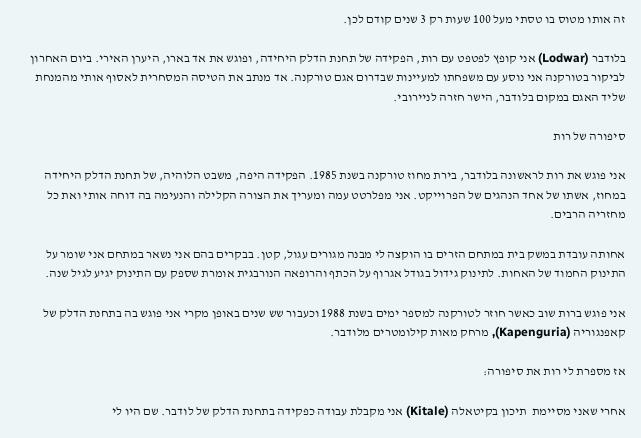זה אותו מטוס בו טסתי מעל 100 שעות רק 3 שנים קודם לכן.

בלודבר (Lodwar) אני קופץ לפטפט עם רות, הפקידה של תחנת הדלק היחידה, ופוגש את אד בארו, היערן האירי. ביום האחרון לביקור בטורקנה אני נוסע עם משפחתו למעיינות שבדרום אגם טורקנה. אד מנתב את הטיסה המסחרית לאסוף אותי מהמנחת שליד האגם במקום בלודבר, הישר חזרה לניירובי.

סיפורה של רות

אני פוגש את רות לראשונה בלודבר, בירת מחוז טורקנה בשנת 1985. הפקידה היפה, משבט הלוהיה, של תחנת הדלק היחידה במחוז, אשתו של אחד הנהגים של הפרוייקט. אני מפלרטט עמה ומעריך את הצורה הקלילה והנעימה בה דוחה אותי ואת כל מחזריה הרבים.

אחותה עובדת במשק בית במתחם הזרים בו הוקצה לי מבנה מגורים עגול, קטן. בבקרים בהם אני נשאר במתחם אני שומר על התינוק החמוד של האחות. לתינוק גידול בגודל אגרוף על הכתף והרופאה הנורבגית אומרת שספק עם התינוק יגיע לגיל שנה.

אני פוגש ברות שוב כאשר חוזר לטורקנה למספר ימים בשנת 1988 וכעבור שש שנים באופן מקרי אני פוגש בה בתחנת הדלק של קאפנגוריה (Kapenguria), מרחק מאות קילומטרים מלודבר.

אז מספרת לי רות את סיפורה:

אחרי שאני מסיימת  תיכון בקיטאלה (Kitale) אני מקבלת עבודה כפקידה בתחנת הדלק של לודבר. שם היו לי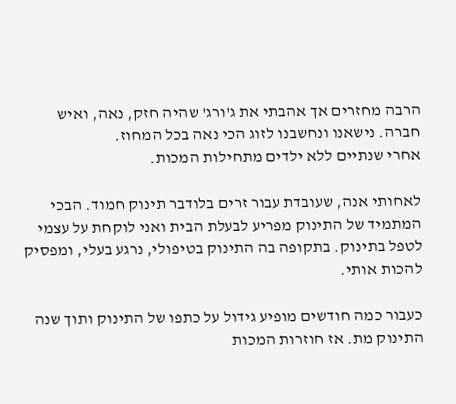הרבה מחזרים אך אהבתי את ג'ורג' שהיה חזק, נאה, ואיש חברה. נישאנו ונחשבנו לזוג הכי נאה בכל המחוז.
אחרי שנתיים ללא ילדים מתחילות המכות.

לאחותי אנה, שעובדת עבור זרים בלודבר תינוק חמוד. הבכי המתמיד של התינוק מפריע לבעלת הבית ואני לוקחת על עצמי לטפל בתינוק. בתקופה בה התינוק בטיפולי, נרגע בעלי, ומפסיק להכות אותי.

כעבור כמה חודשים מופיע גידול על כתפו של התינוק ותוך שנה התינוק מת. אז חוזרות המכות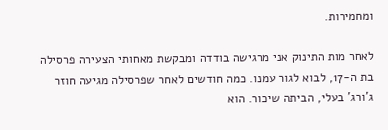ומחמירות.

לאחר מות התינוק אני מרגישה בודדה ומבקשת מאחותי הצעירה פרסילה בת ה-17, לבוא לגור עמנו. כמה חודשים לאחר שפרסילה מגיעה חוזר ג'ורג' בעלי, הביתה שיכור. הוא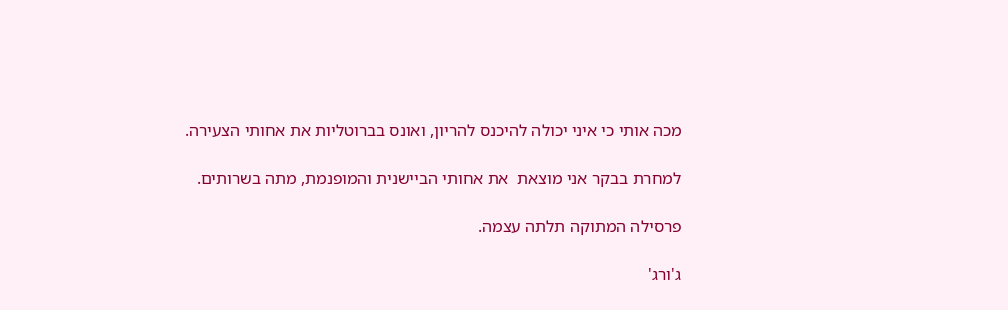מכה אותי כי איני יכולה להיכנס להריון, ואונס בברוטליות את אחותי הצעירה.

למחרת בבקר אני מוצאת  את אחותי הביישנית והמופנמת, מתה בשרותים.

פרסילה המתוקה תלתה עצמה.

ג'ורג'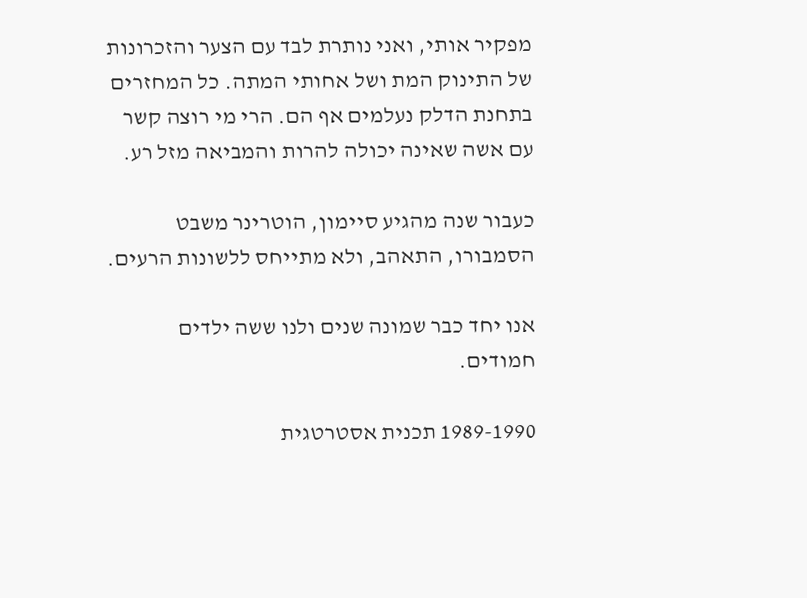מפקיר אותי, ואני נותרת לבד עם הצער והזכרונות של התינוק המת ושל אחותי המתה. כל המחזרים בתחנת הדלק נעלמים אף הם. הרי מי רוצה קשר עם אשה שאינה יכולה להרות והמביאה מזל רע.

כעבור שנה מהגיע סיימון, הוטרינר משבט הסמבורו, התאהב, ולא מתייחס ללשונות הרעים.

אנו יחד כבר שמונה שנים ולנו ששה ילדים חמודים.

1989-1990 תכנית אסטרטגית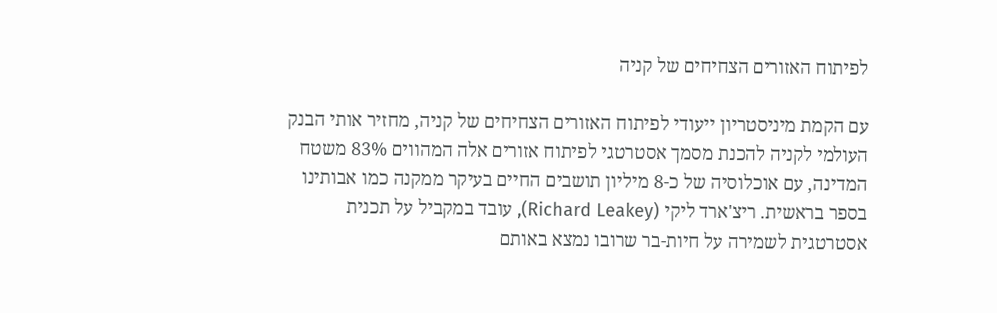לפיתוח האזורים הצחיחים של קניה

עם הקמת מיניסטריון ייעודי לפיתוח האזורים הצחיחים של קניה, מחזיר אותי הבנק העולמי לקניה להכנת מסמך אסטרטגי לפיתוח אזורים אלה המהווים 83% משטח המדינה, עם אוכלוסיה של כ-8 מיליון תושבים החיים בעיקר ממקנה כמו אבותינו בספר בראשית. ריצ'ארד ליקי (Richard Leakey), עובד במקביל על תכנית אסטרטגית לשמירה על חיות-בר שרובו נמצא באותם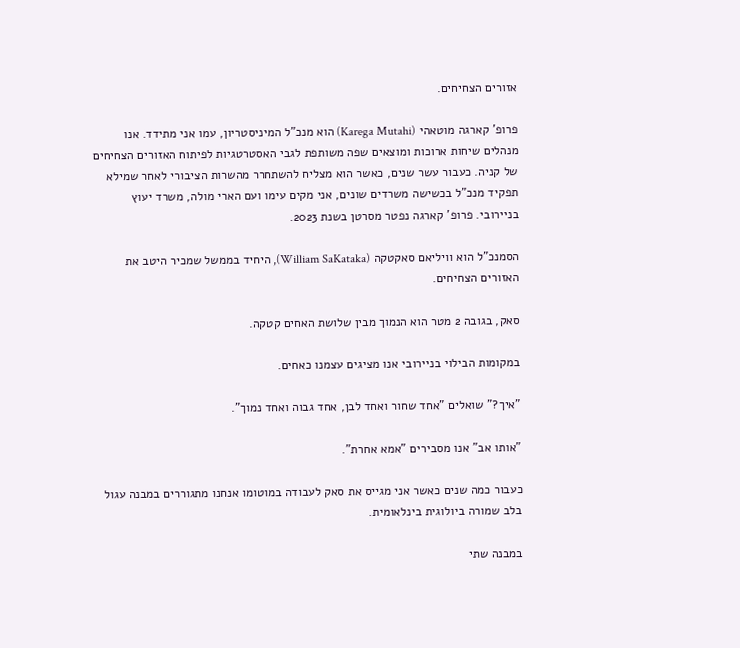אזורים הצחיחים.

פרופ' קארגה מוטאהי (Karega Mutahi) הוא מנכ"ל המיניסטריון, עמו אני מתידד. אנו מנהלים שיחות ארוכות ומוצאים שפה משותפת לגבי האסטרטגיות לפיתוח האזורים הצחיחים של קניה. כעבור עשר שנים, כאשר הוא מצליח להשתחרר מהשרות הציבורי לאחר שמילא תפקיד מנכ"ל בכשישה משרדים שונים, אני מקים עימו ועם הארי מולה, משרד יעוץ בניירובי. פרופ' קארגה נפטר מסרטן בשנת 2023.

הסמנכ"ל הוא וויליאם סאקטקה (William SaKataka), היחיד בממשל שמכיר היטב את האזורים הצחיחים.

סאק, בגובה 2 מטר הוא הנמוך מבין שלושת האחים קטקה.

במקומות הבילוי בניירובי אנו מציגים עצמנו כאחים.

"איך?" שואלים "אחד שחור ואחד לבן, אחד גבוה ואחד נמוך".

"אותו אב" אנו מסבירים "אמא אחרת".

כעבור כמה שנים כאשר אני מגייס את סאק לעבודה במוטומו אנחנו מתגוררים במבנה עגול בלב שמורה ביולוגית בינלאומית.

במבנה שתי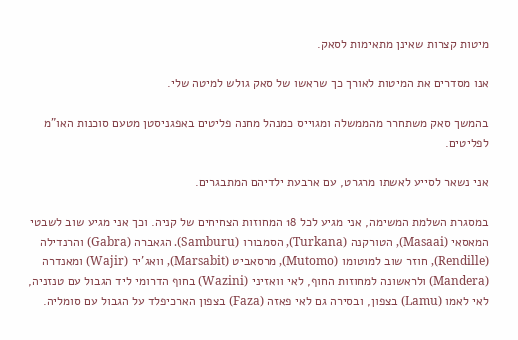מיטות קצרות שאינן מתאימות לסאק.

אנו מסדרים את המיטות לאורך כך שראשו של סאק גולש למיטה שלי.

בהמשך סאק משתחרר מהממשלה ומגוייס כמנהל מחנה פליטים באפגניסטן מטעם סוכנות האו"מ לפליטים.

אני נשאר לסייע לאשתו מרגרט, עם ארבעת ילדיהם המתבגרים.

במסגרת השלמת המשימה, אני מגיע לכל 18 המחוזות הצחיחים של קניה. וכך אני מגיע שוב לשבטי המאסאי (Masaai), הטורקנה (Turkana), הסמבורו (Samburu). הגאברה (Gabra) והרנדילה (Rendille), חוזר שוב למוטומו (Mutomo), מרסאביט (Marsabit), וואג'יר (Wajir) ומאנדרה (Mandera) ולראשונה למחוזות החוף, לאי וואזיני (Wazini) בחוף הדרומי ליד הגבול עם טנזניה, לאי לאמו (Lamu) בצפון, ובסירה גם לאי פאזה (Faza) בצפון הארכיפלד על הגבול עם סומליה.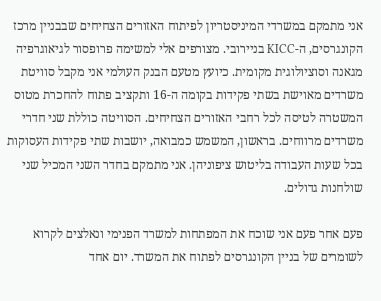אני מתמקם במשרדי המיניסטריון לפיתוח האזורים הצחיחים שבבניין מרכז הקונגרסים, ה-KICC בניירובי. מצורפים אלי למשימה פרופסור לגיאוגרפיה מגאנה וסוציולוגית מקומית. כיועץ מטעם הבנק העולמי אני מקבל סוויטת משרדים מאוישת בשתי פקידות בקומה ה-16 ותקציב פתוח להחכרת מטוס המשטרה לטיסה לכל רחבי האזורים הצחיחים. הסוויטה כוללת שני חדרי משרדים מרווחים. בראשון, המשמש כמבואה, יושבות שתי פקידות העסוקות בכל שעות העבודה בליטוש ציפוניהן. אני מתמקם בחדר השני המכיל שני שולחנות גדולים.

פעם אחר פעם אני שוכח את המפתחות למשרד הפנימי ונאלצים לקרוא לשומרים של בניין הקונגרסים לפתוח את המשרד. יום אחד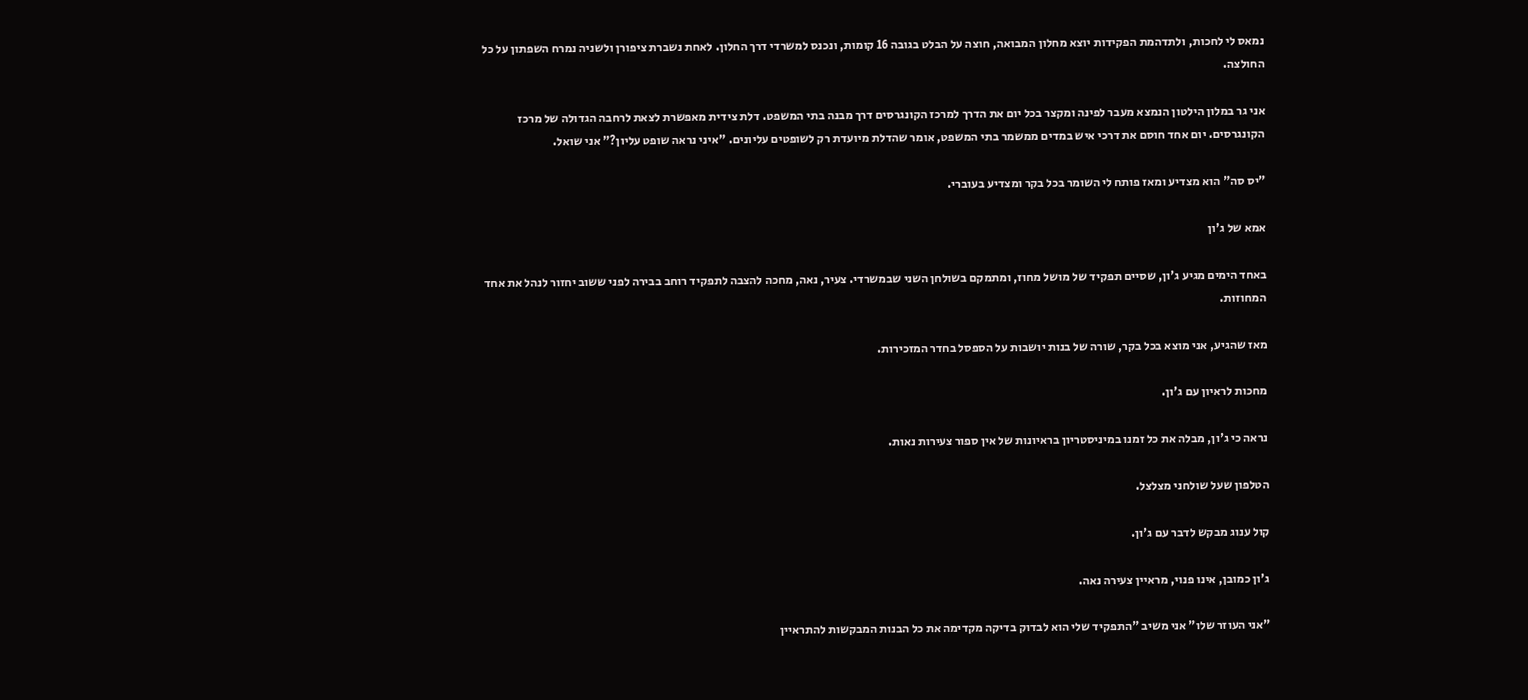נמאס לי לחכות, ולתדהמת הפקידות יוצא מחלון המבואה, חוצה על הבלט בגובה 16 קומות, ונכנס למשרדי דרך החלון. לאחת נשברת ציפורן ולשניה נמרח השפתון על כל החולצה.

אני גר במלון הילטון הנמצא מעבר לפינה ומקצר בכל יום את הדרך למרכז הקונגרסים דרך מבנה בתי המשפט. דלת צידית מאפשרת לצאת לרחבה הגדולה של מרכז הקונגרסים. יום אחד חוסם את דרכי איש במדים ממשמר בתי המשפט, אומר שהדלת מיועדת רק לשופטים עליונים. "איני נראה שופט עליון?" אני שואל.

"יס סה" הוא מצדיע ומאז פותח לי השומר בכל בקר ומצדיע בעוברי.

אמא של ג'ון

באחד הימים מגיע ג'ון, שסיים תפקיד של מושל מחוז, ומתמקם בשולחן השני שבמשרדי. צעיר, נאה, מחכה להצבה לתפקיד רוחב בבירה לפני ששוב יחזור לנהל את אחד המחוזות.

מאז שהגיע, אני מוצא בכל בקר, שורה של בנות יושבות על הספסל בחדר המזכירות.

מחכות לראיון עם ג'ון.

נראה כי ג'ון, מבלה את כל זמנו במיניסטריון בראיונות של אין ספור צעירות נאות.

הטלפון שעל שולחני מצלצל.

קול ענוג מבקש לדבר עם ג'ון.

ג'ון כמובן, אינו פנוי, מראיין צעירה נאה.

"אני העוזר שלו" אני משיב "התפקיד שלי הוא לבדוק בדיקה מקדימה את כל הבנות המבקשות להתראיין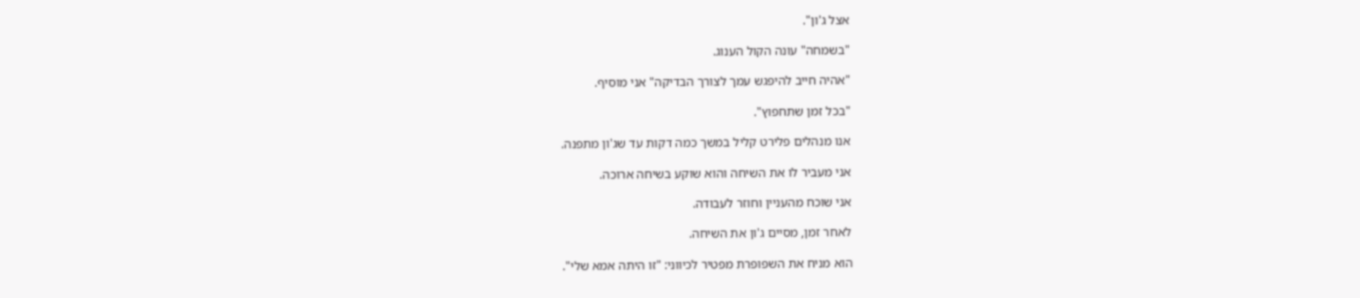אצל ג'ון".

"בשמחה" עונה הקול הענוג.

"אהיה חייב להיפגש עמך לצורך הבדיקה" אני מוסיף.

"בכל זמן שתחפוץ".

אנו מנהלים פלירט קליל במשך כמה דקות עד שג'ון מתפנה.

אני מעביר לו את השיחה והוא שוקע בשיחה ארוכה.

אני שוכח מהעניין וחוזר לעבודה.

לאחר זמן, מסיים ג'ון את השיחה.

הוא מניח את השפופרת מפטיר לכיווני: "זו היתה אמא שלי".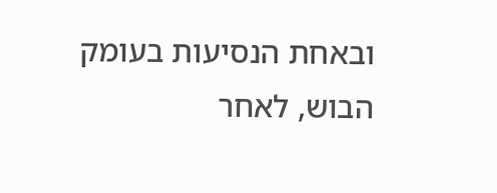ובאחת הנסיעות בעומק הבוש, לאחר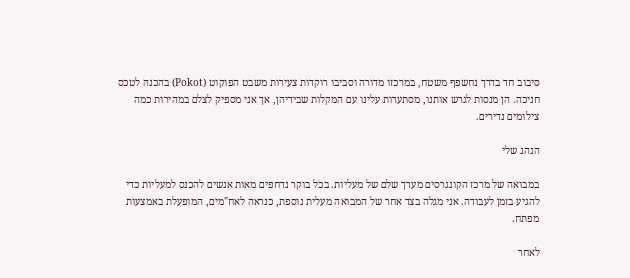סיבוב חד בדרך נחשפף משטח, במרכזו מדורה וסביבו רוקדות צעירות משבט הפוקוט (Pokot) בהכנה לטכס חניכה. הן מנסות לגרש אותנו, מסתערות עלינו עם המקלות שבידיהן, אך אני מספיק לצלם במהירות כמה צילומים נדירים.

הנהג שלי

במבואה של מרכז הקונגרסים מערך שלם של מעליות. בכל בוקר נדחפים מאות אנשים להכנס למעליות כדי להגיע בזמן לעבודה. אני מגלה בצד אחר של המבואה מעלית נוספת, כנראה לאח"מים, המופעלת באמצעות מפתח.

לאחר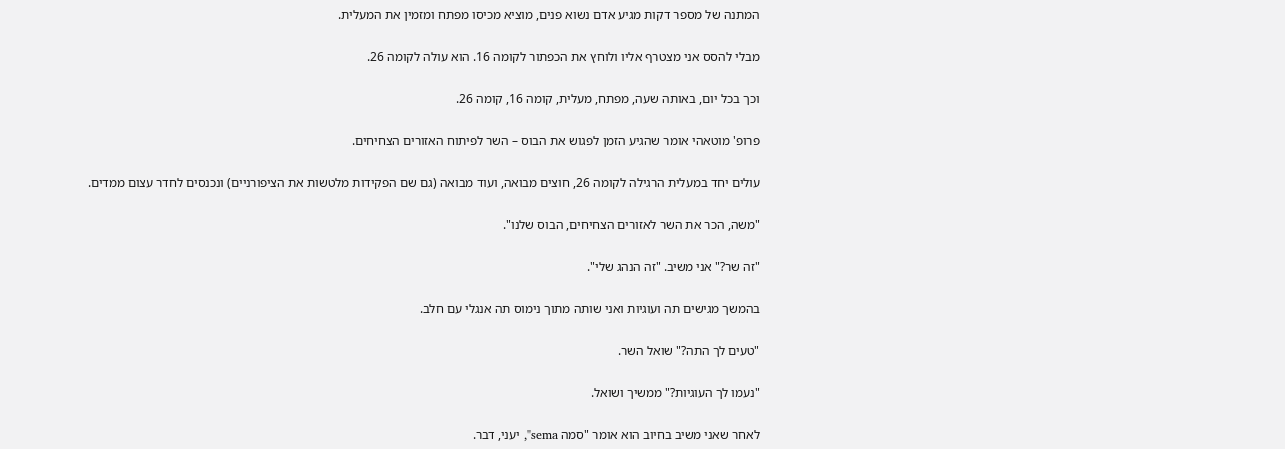המתנה של מספר דקות מגיע אדם נשוא פנים, מוציא מכיסו מפתח ומזמין את המעלית.

מבלי להסס אני מצטרף אליו ולוחץ את הכפתור לקומה 16. הוא עולה לקומה 26.

וכך בכל יום, באותה שעה, מפתח, מעלית, קומה 16, קומה 26.

פרופ' מוטאהי אומר שהגיע הזמן לפגוש את הבוס – השר לפיתוח האזורים הצחיחים.

עולים יחד במעלית הרגילה לקומה 26, חוצים מבואה, ועוד מבואה (גם שם הפקידות מלטשות את הציפורניים) ונכנסים לחדר עצום ממדים.

"משה, הכר את השר לאזורים הצחיחים, הבוס שלנו".

"זה שר?" אני משיב. "זה הנהג שלי".

בהמשך מגישים תה ועוגיות ואני שותה מתוך נימוס תה אנגלי עם חלב.

"טעים לך התה?" שואל השר.

"נעמו לך העוגיות?" ממשיך ושואל.

לאחר שאני משיב בחיוב הוא אומר "סמה sema", יעני, דבר.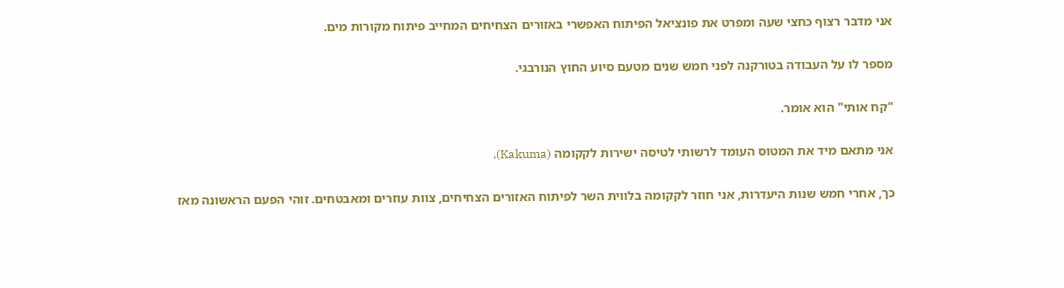אני מדבר רצוף כחצי שעה ומפרט את פונציאל הפיתוח האפשרי באזורים הצחיחים המחייב פיתוח מקורות מים.

מספר לו על העבודה בטורקנה לפני חמש שנים מטעם סיוע החוץ הנורבגי.

"קח אותי" הוא אומר.

אני מתאם מיד את המטוס העומד לרשותי לטיסה ישירות לקקומה (Kakuma).

כך, אחרי חמש שנות היעדרות, אני חוזר לקקומה בלווית השר לפיתוח האזורים הצחיחים, צוות עוזרים ומאבטחים. זוהי הפעם הראשונה מאז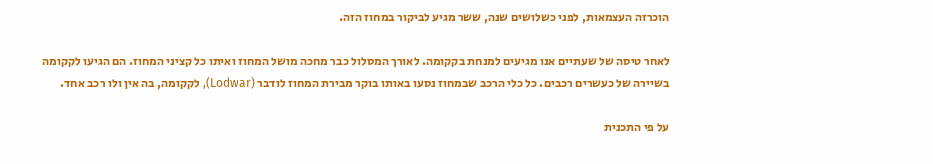הוכרזה העצמאות, לפני כשלושים שנה, ששר מגיע לביקור במחוז הזה.

לאחר טיסה של שעתיים אנו מגיעים למנחת בקקומה. לאורך המסלול כבר מחכה מושל המחוז ואיתו כל קציני המחוז. הם הגיעו לקקומה בשיירה של כעשרים רכבים. כל כלי הרכב שבמחוז נסעו באותו בוקר מבירת המחוז לודבר (Lodwar), לקקומה, בה אין ולו רכב אחד.

על פי התכנית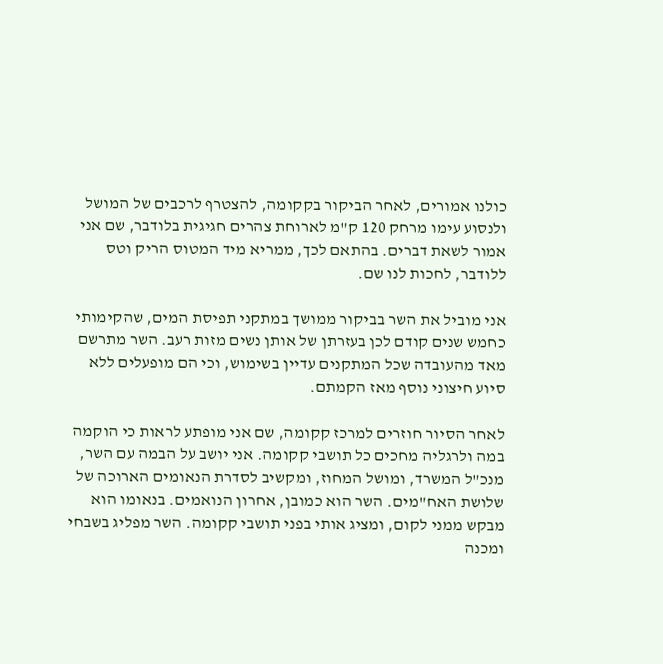כולנו אמורים, לאחר הביקור בקקומה, להצטרף לרכבים של המושל ולנסוע עימו מרחק 120 ק"מ לארוחת צהרים חגיגית בלודבר, שם אני אמור לשאת דברים. בהתאם לכך, ממריא מיד המטוס הריק וטס ללודבר, לחכות לנו שם.

אני מוביל את השר בביקור ממושך במתקני תפיסת המים, שהקימותי כחמש שנים קודם לכן בעזרתן של אותן נשים מזות רעב. השר מתרשם מאד מהעובדה שכל המתקנים עדיין בשימוש, וכי הם מופעלים ללא סיוע חיצוני נוסף מאז הקמתם.

לאחר הסיור חוזרים למרכז קקומה, שם אני מופתע לראות כי הוקמה במה ולרגליה מחכים כל תושבי קקומה. אני יושב על הבמה עם השר, מנכ"ל המשרד, ומושל המחוז, ומקשיב לסדרת הנאומים הארוכה של שלושת האח"מים. השר הוא כמובן, אחרון הנואמים. בנאומו הוא מבקש ממני לקום, ומציג אותי בפני תושבי קקומה. השר מפליג בשבחי ומכנה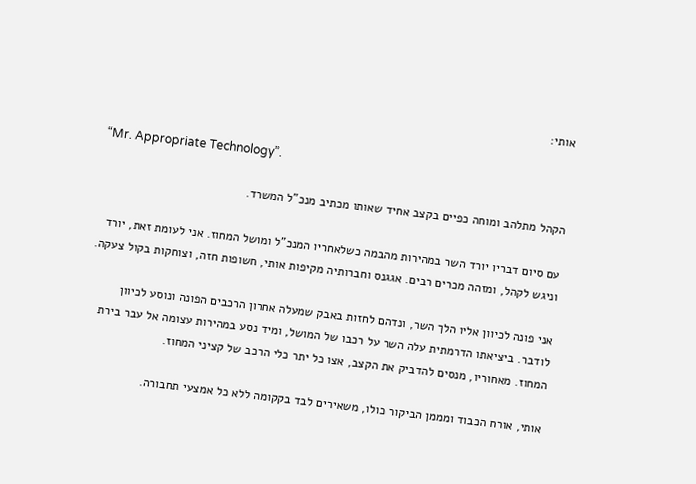אותי:

“Mr. Appropriate Technology”.

הקהל מתלהב ומוחה כפיים בקצב אחיד שאותו מכתיב מנכ"ל המשרד.

עם סיום דבריו יורד השר במהירות מהבמה כשלאחריו המנכ"ל ומושל המחוז. אני לעומת זאת, יורד וניגש לקהל, ומזהה מכרים רבים. אגגנס וחברותיה מקיפות אותי, חשופות חזה, וצוחקות בקול צעקה.

אני פונה לכיוון אליו הלך השר, ונדהם לחזות באבק שמעלה אחרון הרכבים הפונה ונוסע לכיוון לודבר. ביציאתו הדרמתית עלה השר על רכבו של המושל, ומיד נסע במהירות עצומה אל עבר בירת המחוז. מאחוריו, מנסים להדביק את הקצב, אצו כל יתר כלי הרכב של קציני המחוז.

אותי, אורח הכבוד ומממן הביקור כולו, משאירים לבד בקקומה ללא כל אמצעי תחבורה.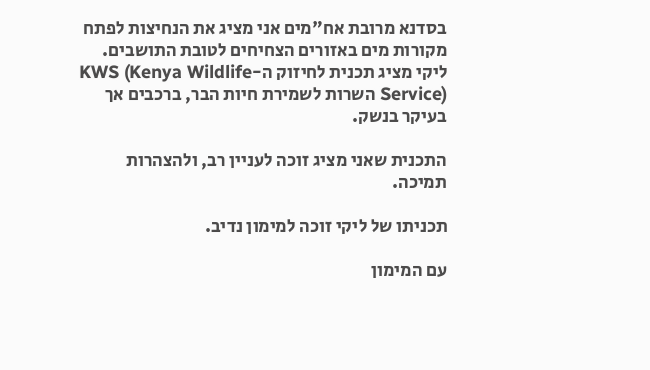בסדנא מרובת אח"מים אני מציג את הנחיצות לפתח מקורות מים באזורים הצחיחים לטובת התושבים. ליקי מציג תכנית לחיזוק ה-KWS (Kenya Wildlife Service) השרות לשמירת חיות הבר, ברכבים אך בעיקר בנשק.

התכנית שאני מציג זוכה לעניין רב, ולהצהרות תמיכה.

תכניתו של ליקי זוכה למימון נדיב.

עם המימון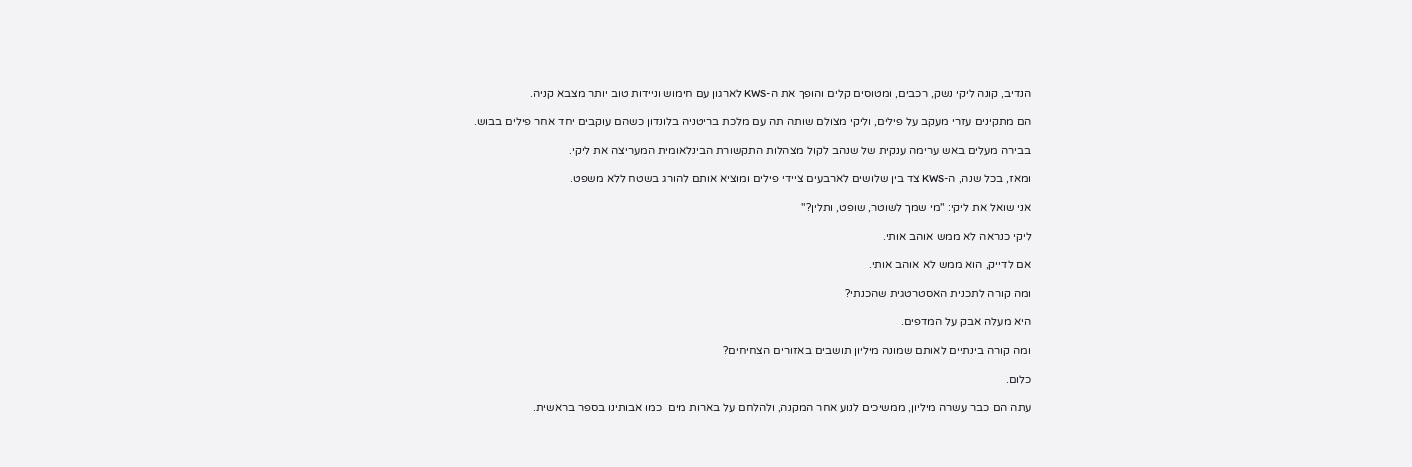הנדיב, קונה ליקי נשק, רכבים, ומטוסים קלים והופך את ה-KWS לארגון עם חימוש וניידות טוב יותר מצבא קניה.

הם מתקינים עזרי מעקב על פילים, וליקי מצולם שותה תה עם מלכת בריטניה בלונדון כשהם עוקבים יחד אחר פילים בבוש.

בבירה מעלים באש ערימה ענקית של שנהב לקול מצהלות התקשורת הבינלאומית המעריצה את ליקי.

ומאז, בכל שנה, ה-KWS צד בין שלושים לארבעים ציידי פילים ומוציא אותם להורג בשטח ללא משפט.

אני שואל את ליקי: "מי שמך לשוטר, שופט, ותלין?"

ליקי כנראה לא ממש אוהב אותי.

אם לדייק, הוא ממש לא אוהב אותי.

ומה קורה לתכנית האסטרטגית שהכנתי?

היא מעלה אבק על המדפים.

ומה קורה בינתיים לאותם שמונה מיליון תושבים באזורים הצחיחים?

כלום.

עתה הם כבר עשרה מיליון, ממשיכים לנוע אחר המקנה, ולהלחם על בארות מים  כמו אבותינו בספר בראשית.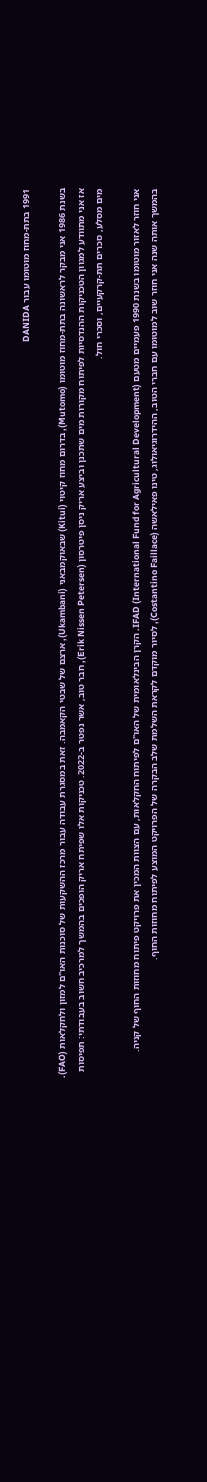1991 בתת-מחוז מוטומו עבור DANIDA

בשנת 1986 אני מבקר לראשונה בתת-מחוז מוטומו (Mutomo), בדרום מחוז קיטוי (Kitui) שבאוקמבאני (Ukambani), ארצם של שבטי הקאמבה. זאת במסגרת עבודה עבור מרכז ההשקעות של סוכנות האו"ם למזון ולחקלאות (FAO). אז אני מתוודע למגוון הטכניקות ההנדסיות לפיתוח מקורות מים שתכנן וביצע אריק ניסן פיטרסון (Erik Nissen Petersen), חבר טוב, אשר נפטר ב-2022. טכניקות אלו שפיתח אריק הופכים בהמשך למרכיב חשוב בעבודתי: תפיסות מים מסלע, סכרים תת-קרקעיים, וסכרי חול.

אני חוזר לאזור מוטומו בשנת 1990 פעמיים מטעם IFAD (International Fund for Agricultural Development). הקרן הבינלאומית של האו"ם לפיתוח החקלאות, עם הצוות המכין את פרויקט פיתוח מחוזות החוף של קניה. בהמשך אותה שנה אני חוזר שוב למוטומו עם חברי הטוב, ההידרוגיאולוג, טינו פאילאשה (Costantino Faillace), לסיור מוקדם לקראת השלמת שלב הבקרה של הפרויקט המוצע לפיתוח מחוזות החוף.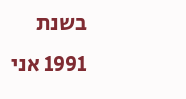בשנת 1991 אני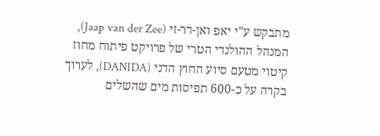מתבקש ע"י יאפ ואן-דר-זי (Jaap van der Zee), המנהל ההולנדי הטרי של פרויקט פיתוח מחוז קיטוי מטעם סיוע החוץ הדני (DANIDA), לערוך בקרה על כ-600 תפיסות מים שהשלים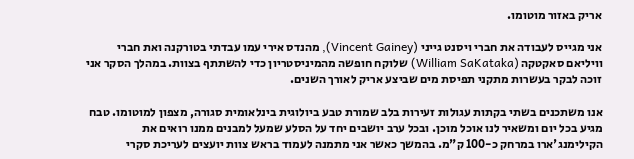אריק באזור מוטומו.

אני מגייס לעבודה את חברי ויסנט גייני (Vincent Gainey), מהנדס אירי עמו עבדתי בטורקנה ואת חברי וויליאם סאקטקה (William SaKataka) שלוקח חופשה מהמיניסטריון כדי להשתתף בצוות. במהלך הסקר אני זוכה לבקר בעשרות מתקני תפיסת מים שביצע אריק לאורך השנים.

אנו משתכנים בשתי בקתות עגולות זעירות בלב שמורת טבע ביולוגית בינלאומית סגורה, מצפון למוטומו. טבח מגיע בכל יום ומשאיר לנו אוכל מוכן. ובכל ערב יושבים יחד על הסלע שמעל למבנים ממנו רואים את הקילימנג'ארו במרחק כ-100 ק"מ. בהמשך כאשר אני מתמנה לעמוד בראש צוות יועצים לעריכת סקרי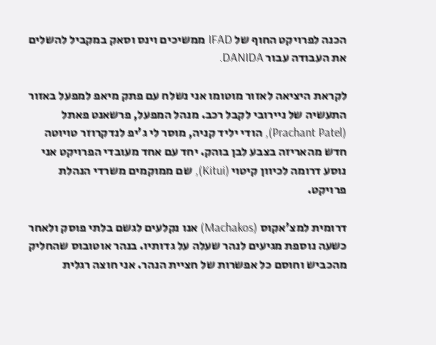הכנה לפרויקט החוף של IFAD ממשיכים וינס וסאק במקביל להשלים את העבודה עבור DANIDA.

לקראת היציאה לאזור מוטומו אני נשלח עם פתק מיאפ למפעל באזור התעשיה של ניירובי לקבל רכב. מנהל המפעל, פרשאנט פאתל (Prachant Patel), הודי יליד קניה, מוסר לי ג'יפ לנדקרוזר טויוטה חדש מהאריזה בצבע לבן בוהק. יחד עם אחד מעובדי הפרויקט אני נוסע דרומה לכיוון קיטוי (Kitui), שם ממוקמים משרדי הנהלת פרויקט.

דרומית למצ'אקוס (Machakos) אנו נקלעים לגשם בלתי פוסק ולאחר כשעה נוספת מגיעים לנהר שעלה על גדותיו. בנהר אוטובוס שהחליק מהכביש וחוסם כל אפשרות של חציית הנהר. אני חוצה רגלית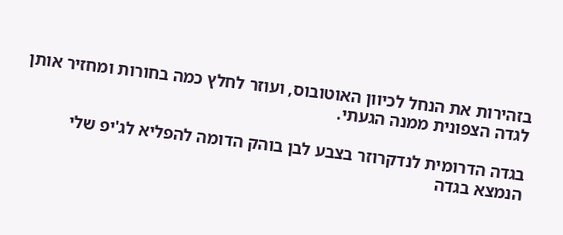בזהירות את הנחל לכיוון האוטובוס, ועוזר לחלץ כמה בחורות ומחזיר אותן לגדה הצפונית ממנה הגעתי.

בגדה הדרומית לנדקרוזר בצבע לבן בוהק הדומה להפליא לג'יפ שלי הנמצא בגדה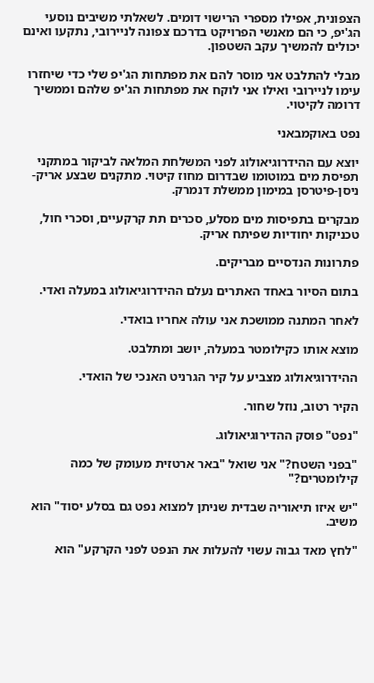הצפונית, אפילו מספרי הרישוי דומים. לשאלתי משיבים נוסעי הג'יפ, כי הם מאנשי הפרויקט בדרכם צפונה לניירובי, נתקעו ואינם יכולים להמשיך עקב השטפון.

מבלי להתלבט אני מוסר להם את מפתחות הג'יפ שלי כדי שיחזרו עימו לניירובי ואילו אני לוקח את מפתחות הג'יפ שלהם וממשיך דרומה לקיטוי.

נפט באוקמבאני

יוצא עם ההידרוגיאולוג לפני המשלחת המלאה לביקור במתקני תפיסת מים במוטומו שבדרום מחוז קיטוי. מתקנים שבצע אריק-ניסן-פיטרסן במימון ממשלת דנמרק.

מבקרים בתפיסות מים מסלע, סכרים תת קרקעיים, וסכרי חול, טכניקות יחודיות שפיתח אריק.

פתרונות הנדסיים מבריקים.

בתום הסיור באחד האתרים נעלם ההידרוגיאולוג במעלה ואדי.

לאחר המתנה ממושכת אני עולה אחריו בואדי.

מוצא אותו כקילומטר במעלה, יושב ומתלבט.

ההידרוגיאולוג מצביע על קיר הגרניט האנכי של הואדי.

הקיר רטוב, נוזל שחור.

"נפט" פוסק ההדירוגיאולוג.

"בפני השטח?" אני שואל "באר ארטזית מעומק של כמה קילומטרים?"

"יש איזו תיאוריה שבדית שניתן למצוא נפט גם בסלע יסוד" הוא משיב.

"לחץ מאד גבוה עשוי להעלות את הנפט לפני הקרקע" הוא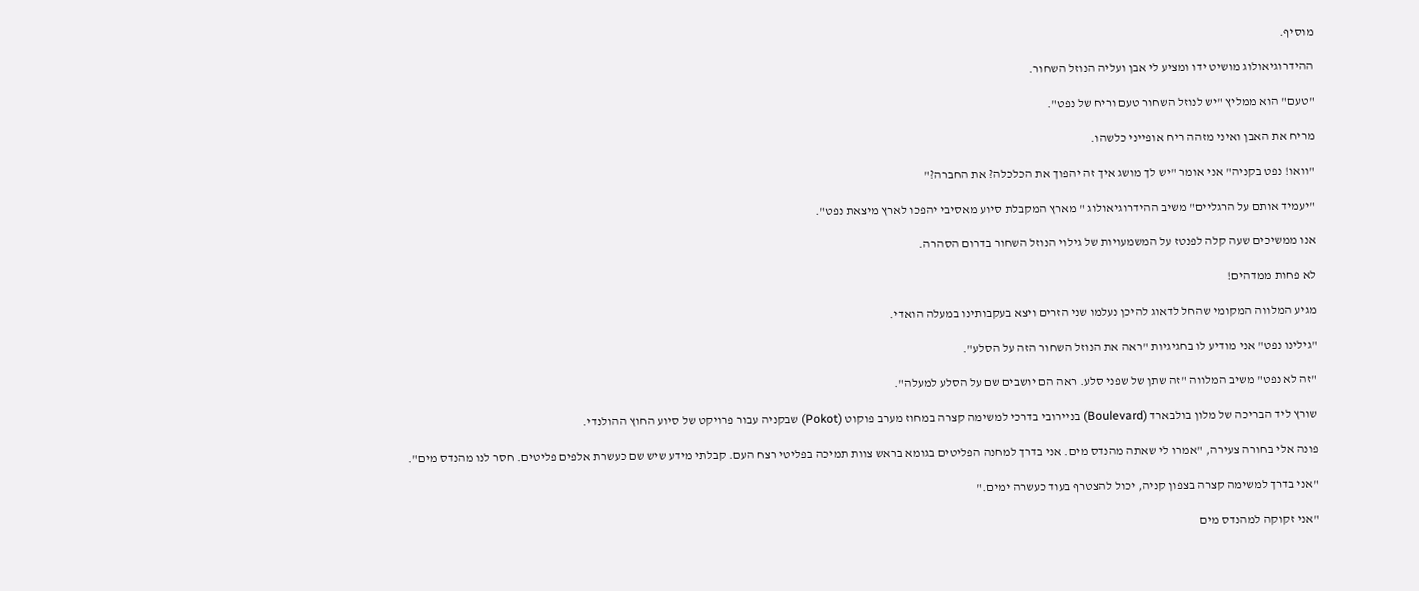מוסיף.

ההידרוגיאולוג מושיט ידו ומציע לי אבן ועליה הנוזל השחור.

"טעם" הוא ממליץ "יש לנוזל השחור טעם וריח של נפט".

מריח את האבן ואיני מזהה ריח אופייני כלשהו.

"וואו! נפט בקניה" אני אומר "יש לך מושג איך זה יהפוך את הכלכלה? את החברה?"

"יעמיד אותם על הרגליים" משיב ההידרוגיאולוג " מארץ המקבלת סיוע מאסיבי יהפכו לארץ מיצאת נפט".

אנו ממשיכים שעה קלה לפנטז על המשמעויות של גילוי הנוזל השחור בדרום הסהרה.

לא פחות ממדהים!

מגיע המלווה המקומי שהחל לדאוג להיכן נעלמו שני הזרים ויצא בעקבותינו במעלה הואדי.

"גילינו נפט" אני מודיע לו בחגיגיות "ראה את הנוזל השחור הזה על הסלע".

"זה לא נפט" משיב המלווה "זה שתן של שפני סלע. ראה הם יושבים שם על הסלע למעלה".

שורץ ליד הבריכה של מלון בולבארד (Boulevard) בניירובי בדרכי למשימה קצרה במחוז מערב פוקוט (Pokot) שבקניה עבור פרויקט של סיוע החוץ ההולנדי.

פונה אלי בחורה צעירה, "אמרו לי שאתה מהנדס מים. אני בדרך למחנה הפליטים בגומא בראש צוות תמיכה בפליטי רצח העם. קבלתי מידע שיש שם כעשרת אלפים פליטים. חסר לנו מהנדס מים".

"אני בדרך למשימה קצרה בצפון קניה, יכול להצטרף בעוד כעשרה ימים."

"אני זקוקה למהנדס מים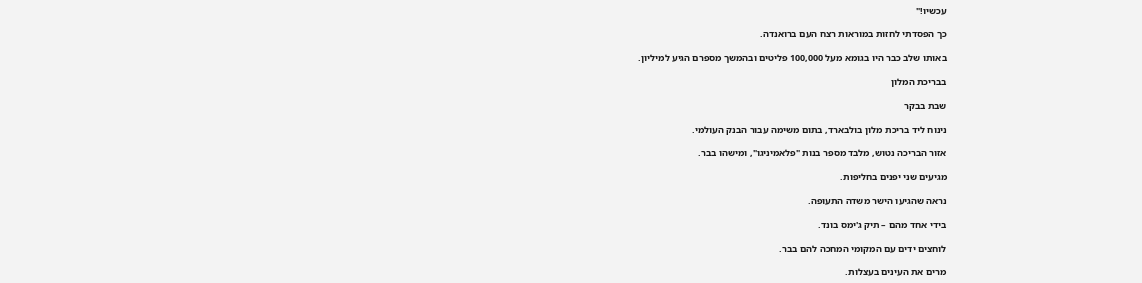עכשיו!"

כך הפסדתי לחזות במוראות רצח העם ברואנדה.

באותו שלב כבר היו בגומא מעל 100,000 פליטים ובהמשך מספרם הגיע למיליון.

בבריכת המלון

שבת בבקר

נינוח ליד בריכת מלון בולבארד, בתום משימה עבור הבנק העולמי.

אזור הבריכה נטוש, מלבד מספר בנות "פלאמיניגו", ומישהו בבר.

מגיעים שני יפנים בחליפות.

נראה שהגיעו הישר משדה התעופה.

בידי אחד מהם – תיק ג'ימס בונד.

לוחצים ידים עם המקומי המחכה להם בבר.

מרים את העינים בעצלות.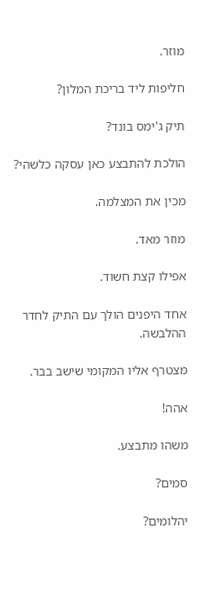מוזר.

חליפות ליד בריכת המלון?

תיק ג'ימס בונד?

הולכת להתבצע כאן עסקה כלשהי?

מכין את המצלמה.

מוזר מאד.

אפילו קצת חשוד.

אחד היפנים הולך עם התיק לחדר ההלבשה.

מצטרף אליו המקומי שישב בבר.

אהה!

משהו מתבצע.

סמים?

יהלומים?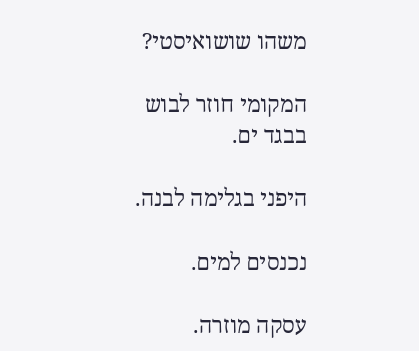משהו שושואיסטי?

המקומי חוזר לבוש בבגד ים.

היפני בגלימה לבנה.

נכנסים למים.

עסקה מוזרה.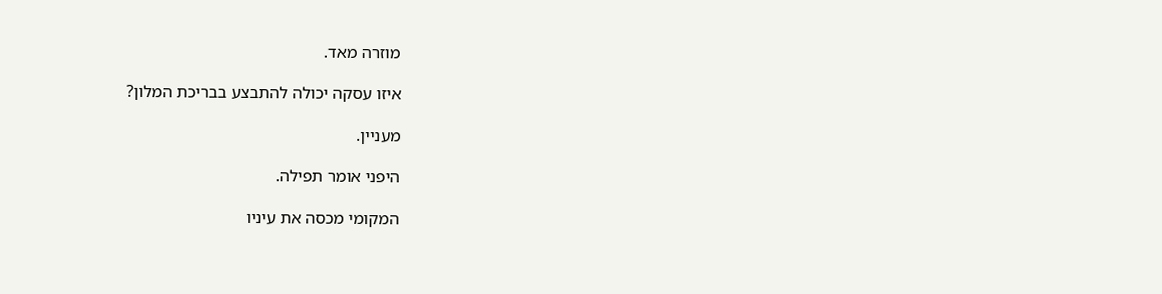מוזרה מאד.

איזו עסקה יכולה להתבצע בבריכת המלון?

מעניין.

היפני אומר תפילה.

המקומי מכסה את עיניו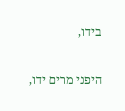בידו,

היפני מרים ידו,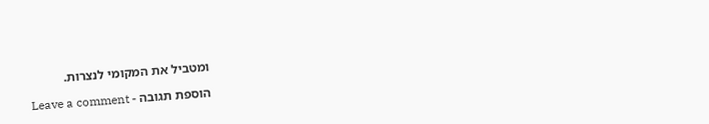ומטביל את המקומי לנצרות.

הוספת תגובה - Leave a comment